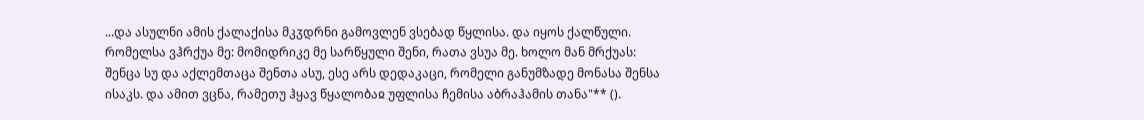...და ასულნი ამის ქალაქისა მკჳდრნი გამოვლენ ვსებად წყლისა. და იყოს ქალწული. რომელსა ვჰრქუა მე: მომიდრიკე მე სარწყული შენი, რათა ვსუა მე. ხოლო მან მრქუას: შენცა სუ და აქლემთაცა შენთა ასუ, ესე არს დედაკაცი, რომელი განუმზადე მონასა შენსა ისაკს. და ამით ვცნა, რამეთუ ჰყავ წყალობაჲ უფლისა ჩემისა აბრაჰამის თანა"** ().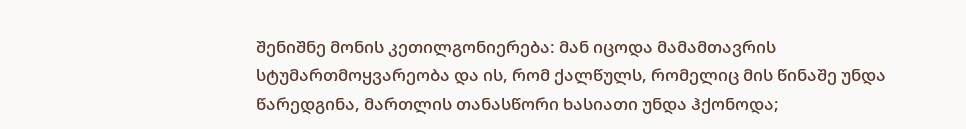შენიშნე მონის კეთილგონიერება: მან იცოდა მამამთავრის სტუმართმოყვარეობა და ის, რომ ქალწულს, რომელიც მის წინაშე უნდა წარედგინა, მართლის თანასწორი ხასიათი უნდა ჰქონოდა;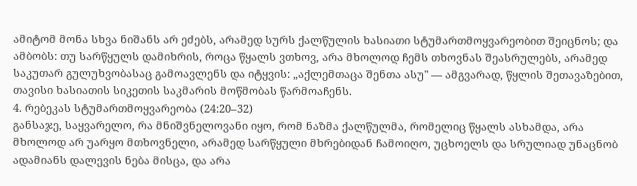ამიტომ მონა სხვა ნიშანს არ ეძებს, არამედ სურს ქალწულის ხასიათი სტუმართმოყვარეობით შეიცნოს; და ამბობს: თუ სარწყულს დამიხრის, როცა წყალს ვთხოვ, არა მხოლოდ ჩემს თხოვნას შეასრულებს, არამედ საკუთარ გულუხვობასაც გამოავლენს და იტყვის: „აქლემთაცა შენთა ასუ" — ამგვარად, წყლის შეთავაზებით, თავისი ხასიათის სიკეთის საკმარის მოწმობას წარმოაჩენს.
4. რებეკას სტუმართმოყვარეობა (24:20–32)
განსაჯე, საყვარელო, რა მნიშვნელოვანი იყო, რომ ნაზმა ქალწულმა, რომელიც წყალს ასხამდა, არა მხოლოდ არ უარყო მთხოვნელი, არამედ სარწყული მხრებიდან ჩამოიღო, უცხოელს და სრულიად უნაცნობ ადამიანს დალევის ნება მისცა, და არა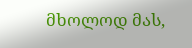მხოლოდ მას,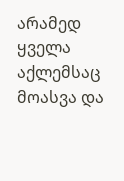არამედ ყველა აქლემსაც მოასვა და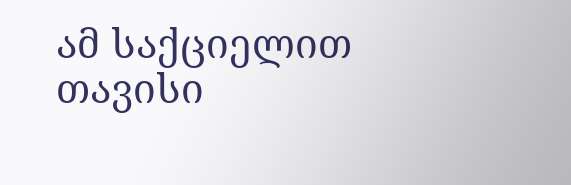ამ საქციელით თავისი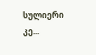სულიერი კე...